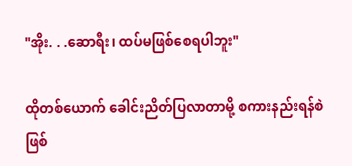"အိုး. . .ဆောရီး၊ ထပ်မဖြစ်စေရပါဘူး"

ထိုတစ်ယောက် ခေါင်းညိတ်ပြလာတာမို့ စကားနည်းရန်စဲဖြစ်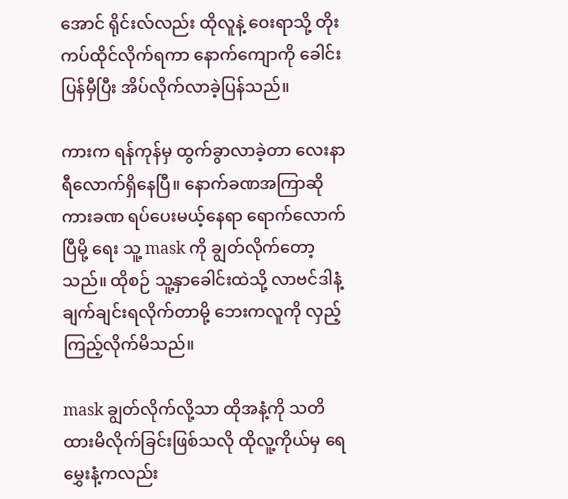အောင် ရိုင်းလ်လည်း ထိုလူနဲ့ ဝေးရာသို့ တိုးကပ်ထိုင်လိုက်ရကာ နောက်ကျောကို ခေါင်းပြန်မှီပြီး အိပ်လိုက်လာခဲ့ပြန်သည်။

ကားက ရန်ကုန်မှ ထွက်ခွာလာခဲ့တာ လေးနာရီလောက်ရှိနေပြီ။ နောက်ခဏအကြာဆို ကားခဏ ရပ်ပေးမယ့်နေရာ ရောက်လောက်ပြီမို့ ရေး သူ့ mask ကို ချွတ်လိုက်တော့သည်။ ထိုစဉ် သူ့နှာခေါင်းထဲသို့ လာဗင်ဒါနံ့ ချက်ချင်းရလိုက်တာမို့ ဘေးကလူကို လှည့်ကြည့်လိုက်မိသည်။

mask ချွတ်လိုက်လို့သာ ထိုအနံ့ကို သတိထားမိလိုက်ခြင်းဖြစ်သလို ထိုလူ့ကိုယ်မှ ရေမွှေးနံ့ကလည်း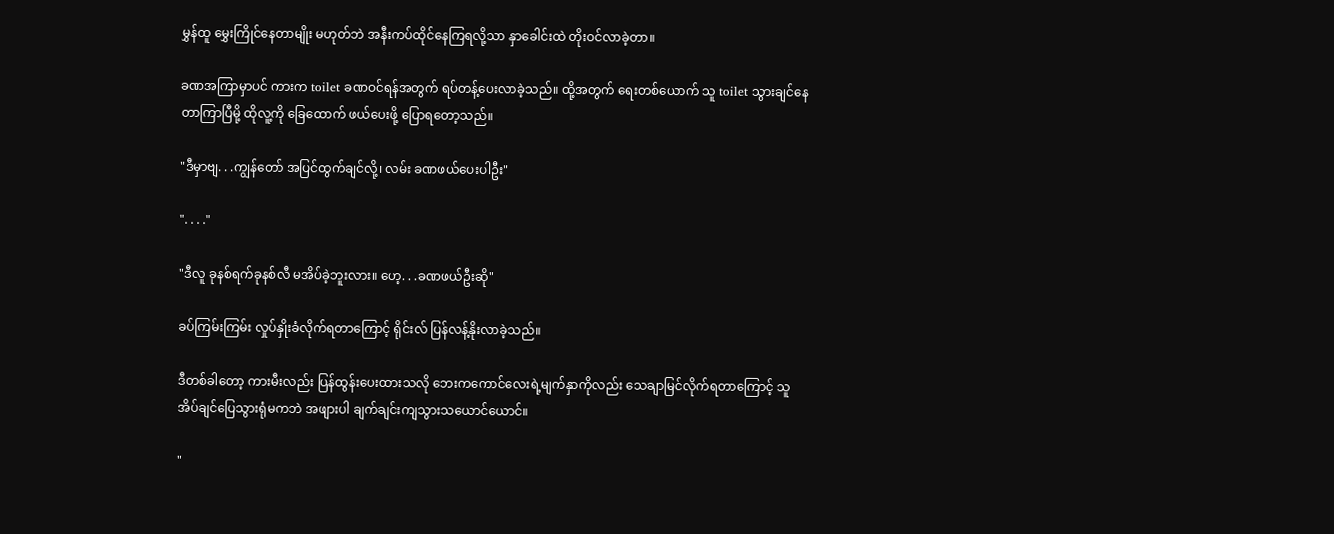မွှန်ထူ မွှေးကြိုင်နေတာမျိုး မဟုတ်ဘဲ အနီးကပ်ထိုင်နေကြရလို့သာ နှာခေါင်းထဲ တိုးဝင်လာခဲ့တာ။

ခဏအကြာမှာပင် ကားက toilet ခဏဝင်ရန်အတွက် ရပ်တန့်ပေးလာခဲ့သည်။ ထို့အတွက် ရေးတစ်‌ယောက် သူ toilet သွားချင်နေတာကြာပြီမို့ ထိုလူ့ကို ခြေထောက် ဖယ်ပေးဖို့ ပြောရတော့သည်။

"ဒီမှာဗျ. . .ကျွန်တော် အပြင်ထွက်ချင်လို့၊ လမ်း ခဏဖယ်ပေးပါဦး"

". . . ."

"ဒီလူ ခုနစ်ရက်ခုနစ်လီ မအိပ်ခဲ့ဘူးလား။ ဟေ့. . .ခဏဖယ်ဦးဆို"

ခပ်ကြမ်းကြမ်း လှုပ်နှိုးခံလိုက်ရတာကြောင့် ရိုင်းလ် ပြန်လန့်နိုးလာခဲ့သည်။

ဒီတစ်ခါတော့ ကားမီးလည်း ပြန်ထွန်းပေးထားသလို ဘေးကကောင်လေးရဲ့မျက်နှာကိုလည်း သေချာမြင်လိုက်ရတာကြောင့် သူ အိပ်ချင်ပြေသွားရုံမကဘဲ အဖျားပါ ချက်ချင်းကျသွားသယောင်ယောင်။

"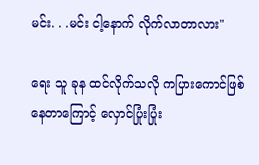မင်း. . .မင်း ငါ့နောက် လိုက်လာတာလား"

ရေး သူ ခုန ထင်လိုက်သလို ကပြားကောင်ဖြစ်နေတာ‌ကြောင့် လှောင်ပြုံးပြုံး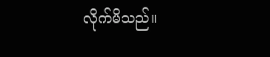လိုက်မိသည်။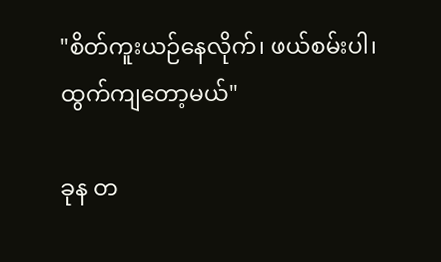"စိတ်ကူးယဉ်နေလိုက်၊ ဖယ်စမ်းပါ၊ ထွက်ကျတော့မယ်"

ခုန တ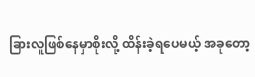ခြားလူဖြစ်နေမှာစိုးလို့ ထိန်းခဲ့ရပေမယ့် အခုတော့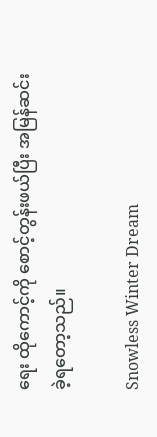ရေး ထိုကောင့်ကို စောင့်တွန်းဖယ်ပြီး အမြန်ဆင်းခဲ့ရတော့သည်။

Snowless Winter Dream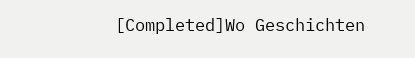[Completed]Wo Geschichten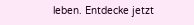leben. Entdecke jetzt